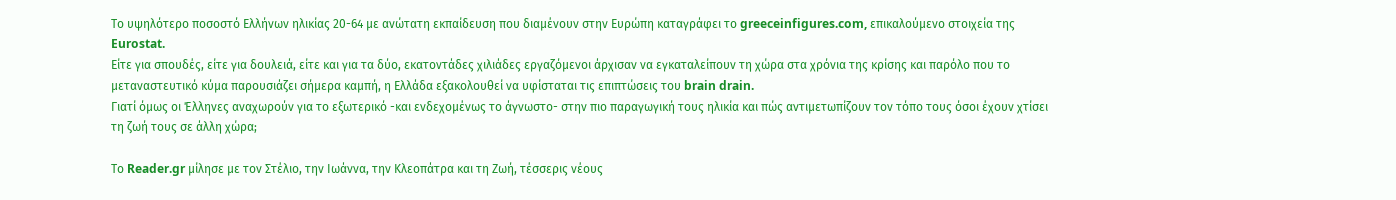Το υψηλότερο ποσοστό Ελλήνων ηλικίας 20-64 με ανώτατη εκπαίδευση που διαμένουν στην Ευρώπη καταγράφει το greeceinfigures.com, επικαλούμενο στοιχεία της Eurostat.
Είτε για σπουδές, είτε για δουλειά, είτε και για τα δύο, εκατοντάδες χιλιάδες εργαζόμενοι άρχισαν να εγκαταλείπουν τη χώρα στα χρόνια της κρίσης και παρόλο που το μεταναστευτικό κύμα παρουσιάζει σήμερα καμπή, η Ελλάδα εξακολουθεί να υφίσταται τις επιπτώσεις του brain drain.
Γιατί όμως οι Έλληνες αναχωρούν για το εξωτερικό -και ενδεχομένως το άγνωστο- στην πιο παραγωγική τους ηλικία και πώς αντιμετωπίζουν τον τόπο τους όσοι έχουν χτίσει τη ζωή τους σε άλλη χώρα;

Το Reader.gr μίλησε με τον Στέλιο, την Ιωάννα, την Κλεοπάτρα και τη Ζωή, τέσσερις νέους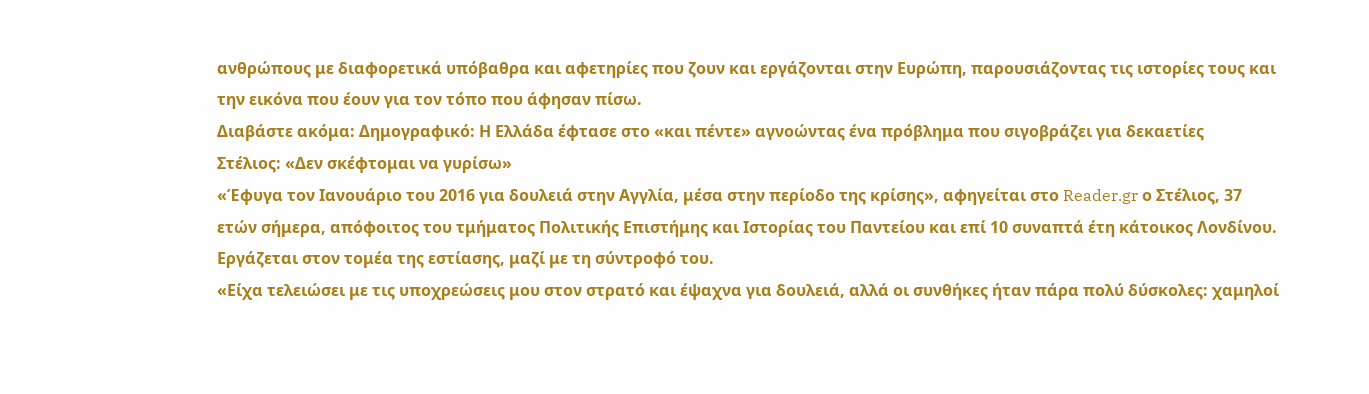ανθρώπους με διαφορετικά υπόβαθρα και αφετηρίες που ζουν και εργάζονται στην Ευρώπη, παρουσιάζοντας τις ιστορίες τους και την εικόνα που έουν για τον τόπο που άφησαν πίσω.
Διαβάστε ακόμα: Δημογραφικό: Η Ελλάδα έφτασε στο «και πέντε» αγνοώντας ένα πρόβλημα που σιγοβράζει για δεκαετίες
Στέλιος: «Δεν σκέφτομαι να γυρίσω»
«Έφυγα τον Ιανουάριο του 2016 για δουλειά στην Αγγλία, μέσα στην περίοδο της κρίσης», αφηγείται στο Reader.gr ο Στέλιος, 37 ετών σήμερα, απόφοιτος του τμήματος Πολιτικής Επιστήμης και Ιστορίας του Παντείου και επί 10 συναπτά έτη κάτοικος Λονδίνου. Εργάζεται στον τομέα της εστίασης, μαζί με τη σύντροφό του.
«Είχα τελειώσει με τις υποχρεώσεις μου στον στρατό και έψαχνα για δουλειά, αλλά οι συνθήκες ήταν πάρα πολύ δύσκολες: χαμηλοί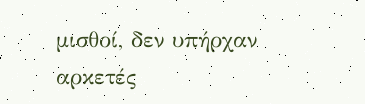μισθοί, δεν υπήρχαν αρκετές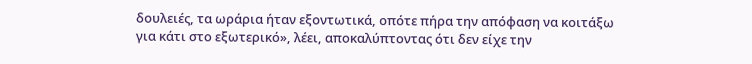δουλειές, τα ωράρια ήταν εξοντωτικά, οπότε πήρα την απόφαση να κοιτάξω για κάτι στο εξωτερικό», λέει, αποκαλύπτοντας ότι δεν είχε την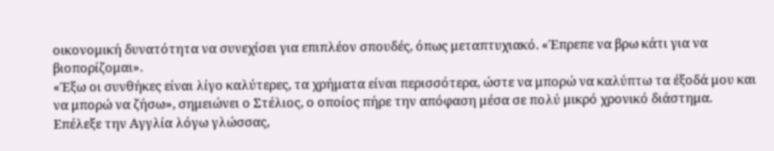οικονομική δυνατότητα να συνεχίσει για επιπλέον σπουδές, όπως μεταπτυχιακό. «Έπρεπε να βρω κάτι για να βιοπορίζομαι».
«Έξω οι συνθήκες είναι λίγο καλύτερες, τα χρήματα είναι περισσότερα, ώστε να μπορώ να καλύπτω τα έξοδά μου και να μπορώ να ζήσω», σημειώνει ο Στέλιος, ο οποίος πήρε την απόφαση μέσα σε πολύ μικρό χρονικό διάστημα.
Επέλεξε την Αγγλία λόγω γλώσσας,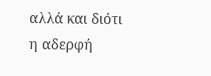αλλά και διότι η αδερφή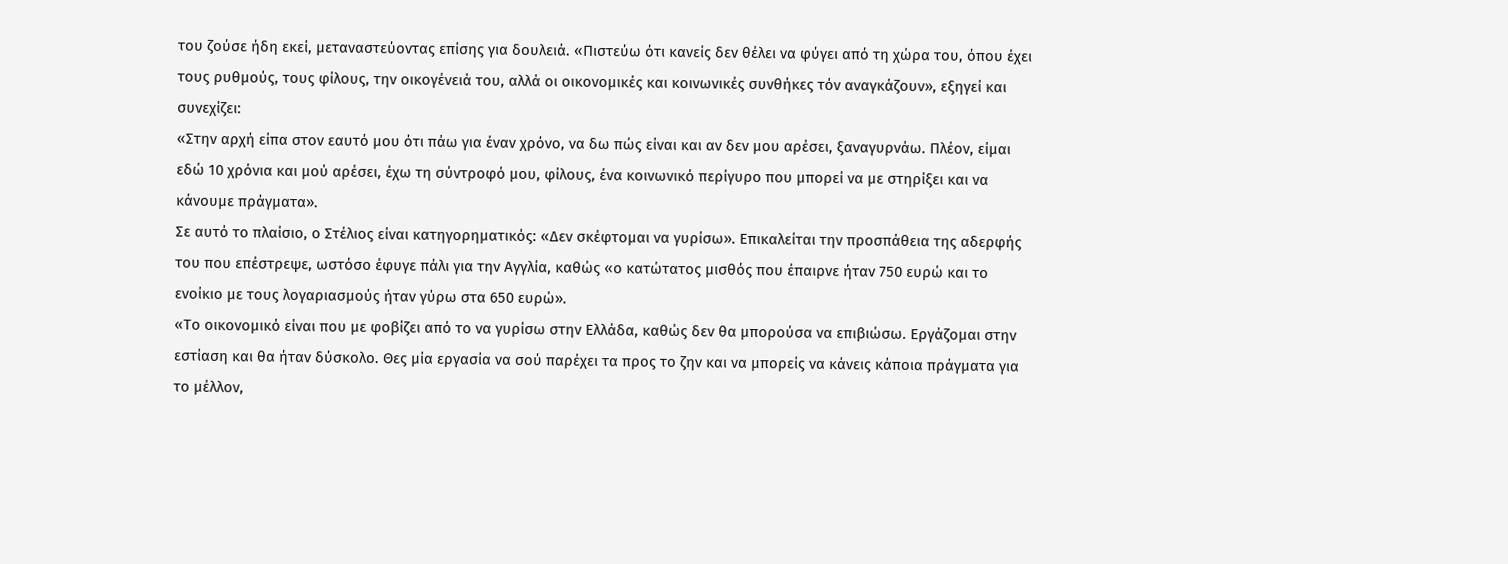του ζούσε ήδη εκεί, μεταναστεύοντας επίσης για δουλειά. «Πιστεύω ότι κανείς δεν θέλει να φύγει από τη χώρα του, όπου έχει τους ρυθμούς, τους φίλους, την οικογένειά του, αλλά οι οικονομικές και κοινωνικές συνθήκες τόν αναγκάζουν», εξηγεί και συνεχίζει:
«Στην αρχή είπα στον εαυτό μου ότι πάω για έναν χρόνο, να δω πώς είναι και αν δεν μου αρέσει, ξαναγυρνάω. Πλέον, είμαι εδώ 10 χρόνια και μού αρέσει, έχω τη σύντροφό μου, φίλους, ένα κοινωνικό περίγυρο που μπορεί να με στηρίξει και να κάνουμε πράγματα».
Σε αυτό το πλαίσιο, ο Στέλιος είναι κατηγορηματικός: «Δεν σκέφτομαι να γυρίσω». Επικαλείται την προσπάθεια της αδερφής του που επέστρεψε, ωστόσο έφυγε πάλι για την Αγγλία, καθώς «ο κατώτατος μισθός που έπαιρνε ήταν 750 ευρώ και το ενοίκιο με τους λογαριασμούς ήταν γύρω στα 650 ευρώ».
«Το οικονομικό είναι που με φοβίζει από το να γυρίσω στην Ελλάδα, καθώς δεν θα μπορούσα να επιβιώσω. Εργάζομαι στην εστίαση και θα ήταν δύσκολο. Θες μία εργασία να σού παρέχει τα προς το ζην και να μπορείς να κάνεις κάποια πράγματα για το μέλλον,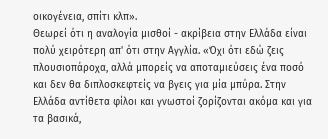οικογένεια, σπίτι κλπ».
Θεωρεί ότι η αναλογία μισθοί - ακρίβεια στην Ελλάδα είναι πολύ χειρότερη απ' ότι στην Αγγλία. «Όχι ότι εδώ ζεις πλουσιοπάροχα, αλλά μπορείς να αποταμιεύσεις ένα ποσό και δεν θα διπλοσκεφτείς να βγεις για μία μπύρα. Στην Ελλάδα αντίθετα φίλοι και γνωστοί ζορίζονται ακόμα και για τα βασικά,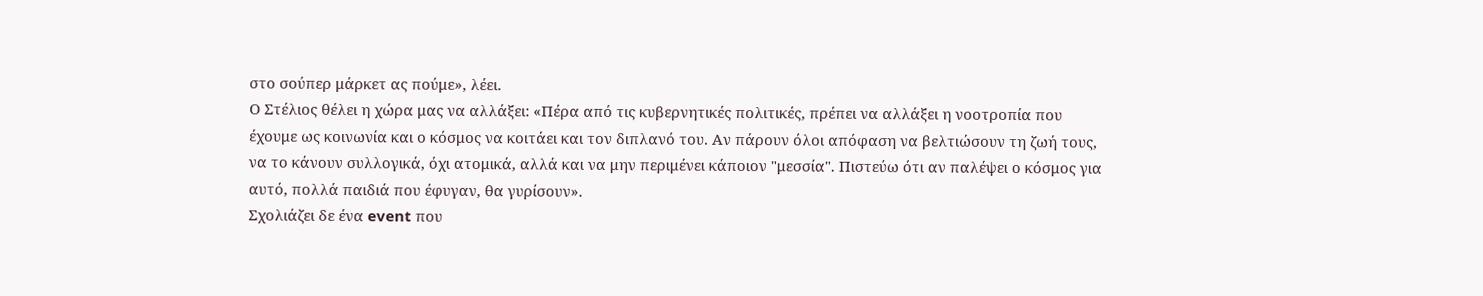στο σούπερ μάρκετ ας πούμε», λέει.
Ο Στέλιος θέλει η χώρα μας να αλλάξει: «Πέρα από τις κυβερνητικές πολιτικές, πρέπει να αλλάξει η νοοτροπία που έχουμε ως κοινωνία και ο κόσμος να κοιτάει και τον διπλανό του. Αν πάρουν όλοι απόφαση να βελτιώσουν τη ζωή τους, να το κάνουν συλλογικά, όχι ατομικά, αλλά και να μην περιμένει κάποιον "μεσσία". Πιστεύω ότι αν παλέψει ο κόσμος για αυτό, πολλά παιδιά που έφυγαν, θα γυρίσουν».
Σχολιάζει δε ένα event που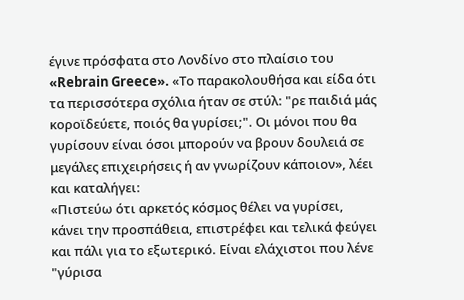έγινε πρόσφατα στο Λονδίνο στο πλαίσιο του «Rebrain Greece». «Το παρακολουθήσα και είδα ότι τα περισσότερα σχόλια ήταν σε στύλ: "ρε παιδιά μάς κοροϊδεύετε, ποιός θα γυρίσει;". Οι μόνοι που θα γυρίσουν είναι όσοι μπορούν να βρουν δουλειά σε μεγάλες επιχειρήσεις ή αν γνωρίζουν κάποιον», λέει και καταλήγει:
«Πιστεύω ότι αρκετός κόσμος θέλει να γυρίσει, κάνει την προσπάθεια, επιστρέφει και τελικά φεύγει και πάλι για το εξωτερικό. Είναι ελάχιστοι που λένε "γύρισα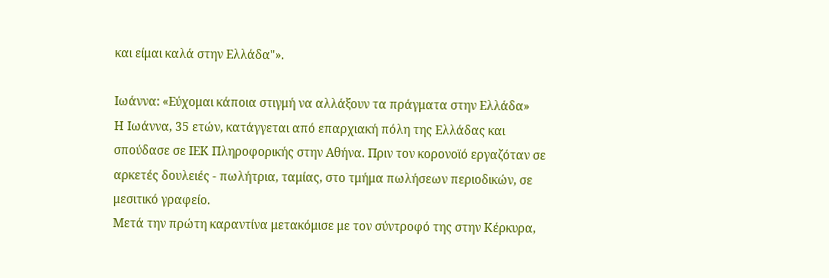και είμαι καλά στην Ελλάδα"».

Ιωάννα: «Εύχομαι κάποια στιγμή να αλλάξουν τα πράγματα στην Ελλάδα»
Η Ιωάννα, 35 ετών, κατάγγεται από επαρχιακή πόλη της Ελλάδας και σπούδασε σε ΙΕΚ Πληροφορικής στην Αθήνα. Πριν τον κορονοϊό εργαζόταν σε αρκετές δουλειές - πωλήτρια, ταμίας, στο τμήμα πωλήσεων περιοδικών, σε μεσιτικό γραφείο.
Μετά την πρώτη καραντίνα μετακόμισε με τον σύντροφό της στην Κέρκυρα,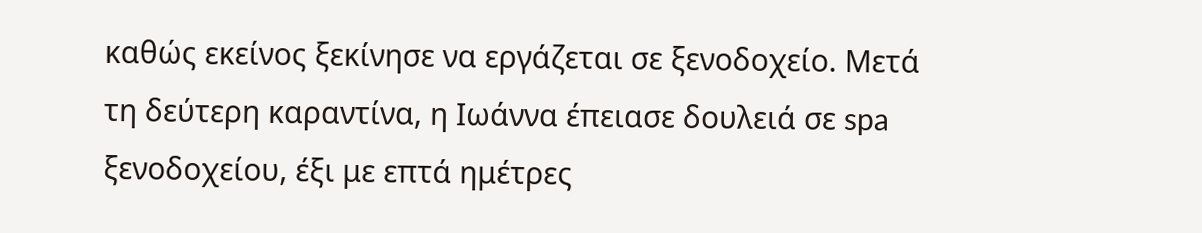καθώς εκείνος ξεκίνησε να εργάζεται σε ξενοδοχείο. Μετά τη δεύτερη καραντίνα, η Ιωάννα έπειασε δουλειά σε spa ξενοδοχείου, έξι με επτά ημέτρες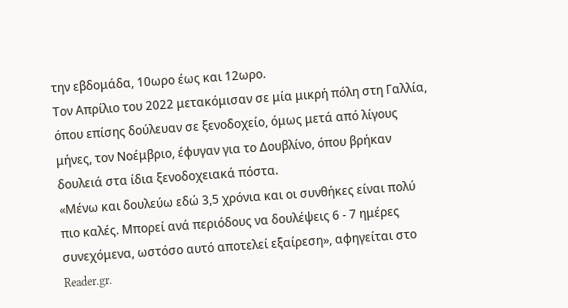την εβδομάδα, 10ωρο έως και 12ωρο.
Τον Απρίλιο του 2022 μετακόμισαν σε μία μικρή πόλη στη Γαλλία, όπου επίσης δούλευαν σε ξενοδοχείο, όμως μετά από λίγους μήνες, τον Νοέμβριο, έφυγαν για το Δουβλίνο, όπου βρήκαν δουλειά στα ίδια ξενοδοχειακά πόστα.
«Μένω και δουλεύω εδώ 3,5 χρόνια και οι συνθήκες είναι πολύ πιο καλές. Μπορεί ανά περιόδους να δουλέψεις 6 - 7 ημέρες συνεχόμενα, ωστόσο αυτό αποτελεί εξαίρεση», αφηγείται στο Reader.gr.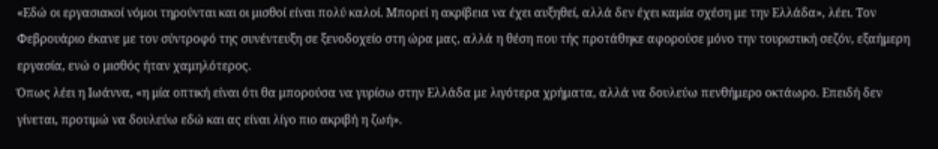«Εδώ οι εργασιακοί νόμοι τηρούνται και οι μισθοί είναι πολύ καλοί. Μπορεί η ακρίβεια να έχει αυξηθεί, αλλά δεν έχει καμία σχέση με την Ελλάδα», λέει. Τον Φεβρουάριο έκανε με τον σύντροφό της συνέντευξη σε ξενοδοχείο στη ώρα μας, αλλά η θέση που τής προτάθηκε αφορούσε μόνο την τουριστική σεζόν, εξαήμερη εργασία, ενώ ο μισθός ήταν χαμηλότερος.
Όπως λέει η Ιωάννα, «η μία οπτική είναι ότι θα μπορούσα να γυρίσω στην Ελλάδα με λιγότερα χρήματα, αλλά να δουλεύω πενθήμερο οκτάωρο. Επειδή δεν γίνεται, προτιμώ να δουλεύω εδώ και ας είναι λίγο πιο ακριβή η ζωή».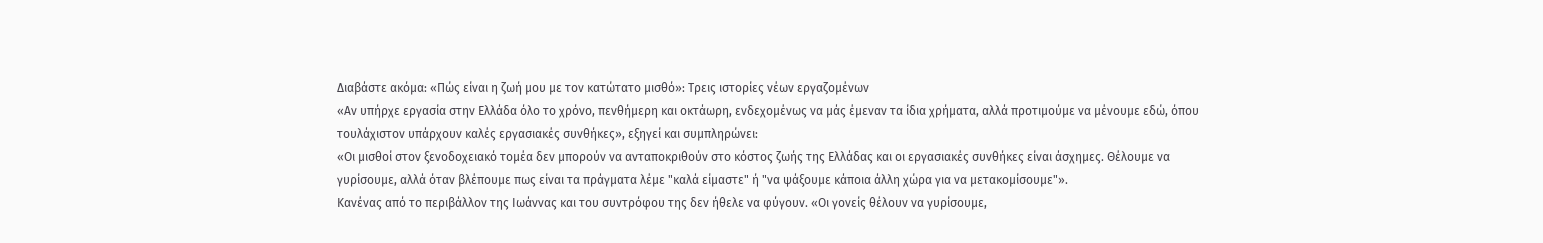Διαβάστε ακόμα: «Πώς είναι η ζωή μου με τον κατώτατο μισθό»: Τρεις ιστορίες νέων εργαζομένων
«Αν υπήρχε εργασία στην Ελλάδα όλο το χρόνο, πενθήμερη και οκτάωρη, ενδεχομένως να μάς έμεναν τα ίδια χρήματα, αλλά προτιμούμε να μένουμε εδώ, όπου τουλάχιστον υπάρχουν καλές εργασιακές συνθήκες», εξηγεί και συμπληρώνει:
«Οι μισθοί στον ξενοδοχειακό τομέα δεν μπορούν να ανταποκριθούν στο κόστος ζωής της Ελλάδας και οι εργασιακές συνθήκες είναι άσχημες. Θέλουμε να γυρίσουμε, αλλά όταν βλέπουμε πως είναι τα πράγματα λέμε "καλά είμαστε" ή "να ψάξουμε κάποια άλλη χώρα για να μετακομίσουμε"».
Κανένας από το περιβάλλον της Ιωάννας και του συντρόφου της δεν ήθελε να φύγουν. «Οι γονείς θέλουν να γυρίσουμε,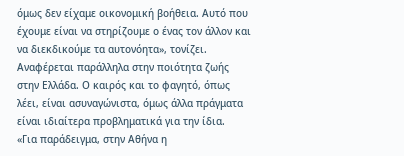όμως δεν είχαμε οικονομική βοήθεια. Αυτό που έχουμε είναι να στηρίζουμε ο ένας τον άλλον και να διεκδικούμε τα αυτονόητα», τονίζει.
Αναφέρεται παράλληλα στην ποιότητα ζωής στην Ελλάδα. Ο καιρός και το φαγητό, όπως λέει, είναι ασυναγώνιστα, όμως άλλα πράγματα είναι ιδιαίτερα προβληματικά για την ίδια.
«Για παράδειγμα, στην Αθήνα η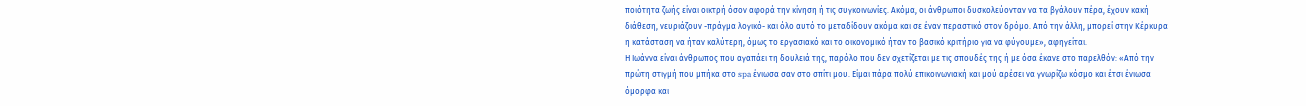ποιότητα ζωής είναι οικτρή όσον αφορά την κίνηση ή τις συγκοινωνίες. Ακόμα, οι άνθρωποι δυσκολεύονταν να τα βγάλουν πέρα, έχουν κακή διάθεση, νευριάζουν -πράγμα λογικό- και όλο αυτό το μεταδίδουν ακόμα και σε έναν περαστικό στον δρόμο. Από την άλλη, μπορεί στην Κέρκυρα η κατάσταση να ήταν καλύτερη, όμως το εργασιακό και το οικονομικό ήταν το βασικό κριτήριο για να φύγουμε», αφηγείται.
Η Ιωάννα είναι άνθρωπος που αγαπάει τη δουλειά της, παρόλο που δεν σχετίζεται με τις σπουδές της ή με όσα έκανε στο παρελθόν: «Από την πρώτη στιγμή που μπήκα στο spa ένιωσα σαν στο σπίτι μου. Είμαι πάρα πολύ επικοινωνιακή και μού αρέσει να γνωρίζω κόσμο και έτσι ένιωσα όμορφα και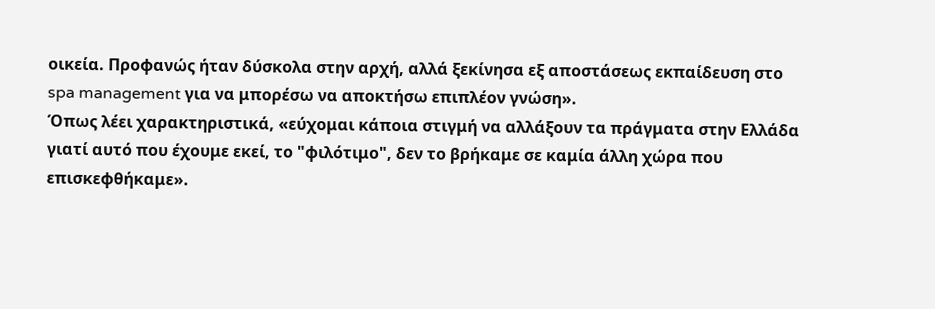οικεία. Προφανώς ήταν δύσκολα στην αρχή, αλλά ξεκίνησα εξ αποστάσεως εκπαίδευση στο spa management για να μπορέσω να αποκτήσω επιπλέον γνώση».
Όπως λέει χαρακτηριστικά, «εύχομαι κάποια στιγμή να αλλάξουν τα πράγματα στην Ελλάδα γιατί αυτό που έχουμε εκεί, το "φιλότιμο", δεν το βρήκαμε σε καμία άλλη χώρα που επισκεφθήκαμε».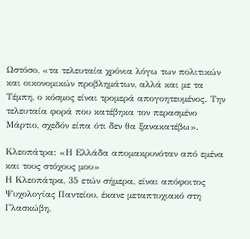Ωστόσο, «τα τελευταία χρόνια λόγω των πολιτικών και οικονομικών προβλημάτων, αλλά και με τα Τέμπη, ο κόσμος είναι τρομερά απογοητευμένος. Την τελευταία φορά που κατέβηκα τον περασμένο Μάρτιο, σχεδόν είπα ότι δεν θα ξανακατέβω».

Κλεοπάτρα: «Η Ελλάδα απομακρυνόταν από εμένα και τους στόχους μου»
Η Κλεοπάτρα, 35 ετών σήμερα, είναι απόφοιτος Ψυχολογίας Παντείου, έκανε μεταπτυχιακό στη Γλασκώβη,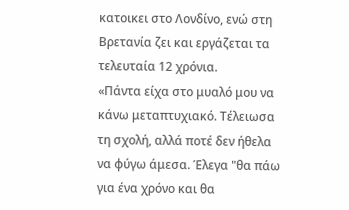κατοικει στο Λονδίνο, ενώ στη Βρετανία ζει και εργάζεται τα τελευταία 12 χρόνια.
«Πάντα είχα στο μυαλό μου να κάνω μεταπτυχιακό. Τέλειωσα τη σχολή, αλλά ποτέ δεν ήθελα να φύγω άμεσα. Έλεγα "θα πάω για ένα χρόνο και θα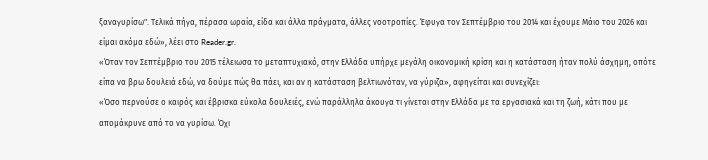ξαναγυρίσω". Τελικά πήγα, πέρασα ωραία, είδα και άλλα πράγματα, άλλες νοοτροπίες. Έφυγα τον Σεπτέμβριο του 2014 και έχουμε Μάιο του 2026 και είμαι ακόμα εδώ», λέει στο Reader.gr.
«Όταν τον Σεπτέμβριο του 2015 τέλειωσα το μεταπτυχιακό, στην Ελλάδα υπήρχε μεγάλη οικονομική κρίση και η κατάσταση ήταν πολύ άσχημη, οπότε είπα να βρω δουλειά εδώ, να δούμε πώς θα πάει, και αν η κατάσταση βελτιωνόταν, να γύριζα», αφηγείται και συνεχίζει:
«Όσο περνούσε ο καιρός και έβρισκα εύκολα δουλειές, ενώ παράλληλα άκουγα τι γίνεται στην Ελλάδα με τα εργασιακά και τη ζωή, κάτι που με απομάκρυνε από το να γυρίσω. Όχι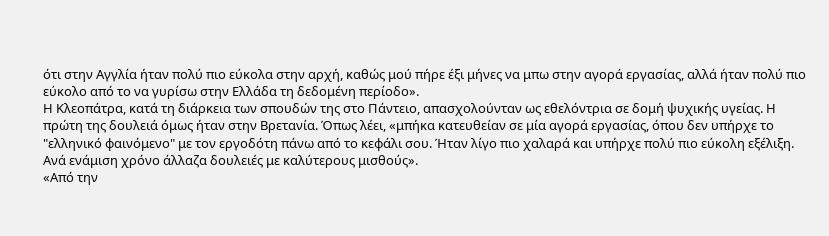ότι στην Αγγλία ήταν πολύ πιο εύκολα στην αρχή, καθώς μού πήρε έξι μήνες να μπω στην αγορά εργασίας, αλλά ήταν πολύ πιο εύκολο από το να γυρίσω στην Ελλάδα τη δεδομένη περίοδο».
Η Κλεοπάτρα, κατά τη διάρκεια των σπουδών της στο Πάντειο, απασχολούνταν ως εθελόντρια σε δομή ψυχικής υγείας. Η πρώτη της δουλειά όμως ήταν στην Βρετανία. Όπως λέει, «μπήκα κατευθείαν σε μία αγορά εργασίας, όπου δεν υπήρχε το "ελληνικό φαινόμενο" με τον εργοδότη πάνω από το κεφάλι σου. Ήταν λίγο πιο χαλαρά και υπήρχε πολύ πιο εύκολη εξέλιξη. Ανά ενάμιση χρόνο άλλαζα δουλειές με καλύτερους μισθούς».
«Από την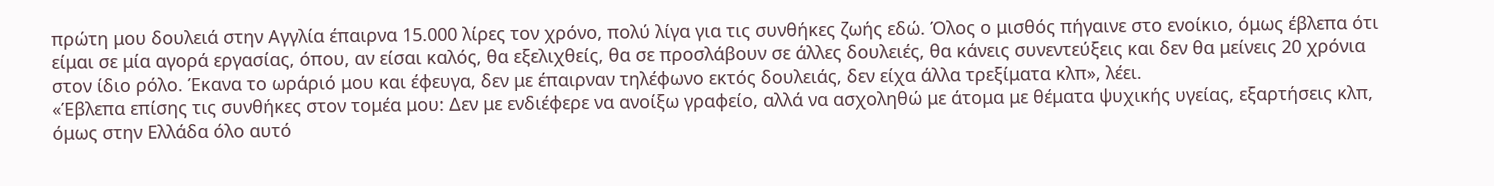πρώτη μου δουλειά στην Αγγλία έπαιρνα 15.000 λίρες τον χρόνο, πολύ λίγα για τις συνθήκες ζωής εδώ. Όλος ο μισθός πήγαινε στο ενοίκιο, όμως έβλεπα ότι είμαι σε μία αγορά εργασίας, όπου, αν είσαι καλός, θα εξελιχθείς, θα σε προσλάβουν σε άλλες δουλειές, θα κάνεις συνεντεύξεις και δεν θα μείνεις 20 χρόνια στον ίδιο ρόλο. Έκανα το ωράριό μου και έφευγα, δεν με έπαιρναν τηλέφωνο εκτός δουλειάς, δεν είχα άλλα τρεξίματα κλπ», λέει.
«Έβλεπα επίσης τις συνθήκες στον τομέα μου: Δεν με ενδιέφερε να ανοίξω γραφείο, αλλά να ασχοληθώ με άτομα με θέματα ψυχικής υγείας, εξαρτήσεις κλπ, όμως στην Ελλάδα όλο αυτό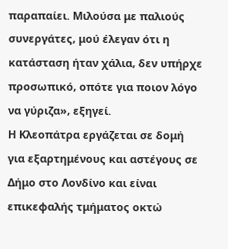παραπαίει. Μιλούσα με παλιούς συνεργάτες, μού έλεγαν ότι η κατάσταση ήταν χάλια, δεν υπήρχε προσωπικό, οπότε για ποιον λόγο να γύριζα», εξηγεί.
Η Κλεοπάτρα εργάζεται σε δομή για εξαρτημένους και αστέγους σε Δήμο στο Λονδίνο και είναι επικεφαλής τμήματος οκτώ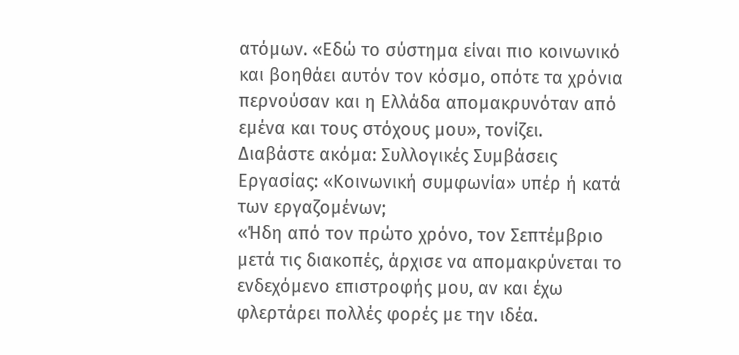ατόμων. «Εδώ το σύστημα είναι πιο κοινωνικό και βοηθάει αυτόν τον κόσμο, οπότε τα χρόνια περνούσαν και η Ελλάδα απομακρυνόταν από εμένα και τους στόχους μου», τονίζει.
Διαβάστε ακόμα: Συλλογικές Συμβάσεις Εργασίας: «Κοινωνική συμφωνία» υπέρ ή κατά των εργαζομένων;
«Ήδη από τον πρώτο χρόνο, τον Σεπτέμβριο μετά τις διακοπές, άρχισε να απομακρύνεται το ενδεχόμενο επιστροφής μου, αν και έχω φλερτάρει πολλές φορές με την ιδέα.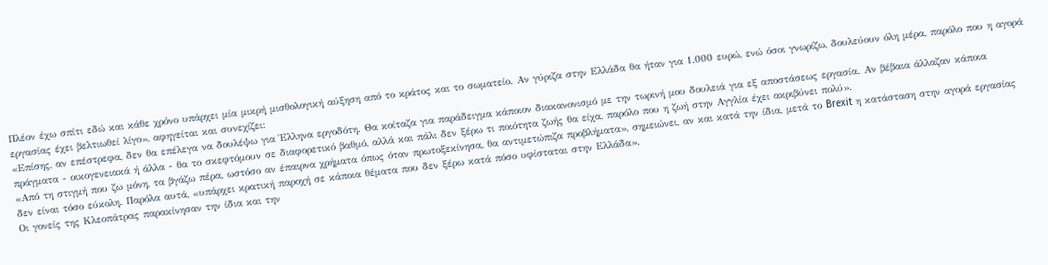Πλέον έχω σπίτι εδώ και κάθε χρόνο υπάρχει μία μικρή μισθολογική αύξηση από το κράτος και το σωματείο. Αν γύριζα στην Ελλάδα θα ήταν για 1.000 ευρώ, ενώ όσοι γνωρίζω, δουλεύουν όλη μέρα, παρόλο που η αγορά εργασίας έχει βελτιωθεί λίγο», αφηγείται και συνεχίζει:
«Επίσης, αν επέστρεφα, δεν θα επέλεγα να δουλέψω για Έλληνα εργοδότη. Θα κοίταζα για παράδειγμα κάποιον διακανονισμό με την τωρινή μου δουλειά για εξ αποστάσεως εργασία. Αν βέβαια άλλαζαν κάποια πράγματα - οικογενειακά ή άλλα - θα το σκεφτόμουν σε διαφορετικό βαθμό, αλλά και πάλι δεν ξέρω τι ποιότητα ζωής θα είχα, παρόλο που η ζωή στην Αγγλία έχει ακριβύνει πολύ».
«Από τη στιγμή που ζω μόνη, τα βγάζω πέρα, ωστόσο αν έπαιρνα χρήματα όπως όταν πρωτοξεκίνησα, θα αντιμετώπιζα προβλήματα», σημειώνει, αν και κατά την ίδια, μετά το Brexit η κατάσταση στην αγορά εργασίας δεν είναι τόσο εύκολη. Παρόλα αυτά, «υπάρχει κρατική παροχή σε κάποια θέματα που δεν ξέρω κατά πόσο υφίσταται στην Ελλάδα».
Οι γονείς της Κλεοπάτρας παρακίνησαν την ίδια και την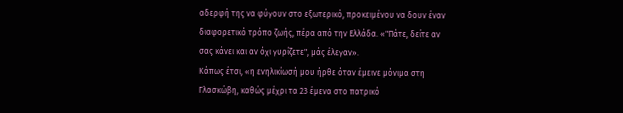αδερφή της να φύγουν στο εξωτερικό, προκειμένου να δουν έναν διαφορετικό τρόπο ζωής, πέρα από την Ελλάδα. «"Πάτε, δείτε αν σας κάνει και αν όχι γυρίζετε", μάς έλεγαν».
Κάπως έτσι, «η ενηλικίωσή μου ήρθε όταν έμεινε μόνιμα στη Γλασκώβη, καθώς μέχρι τα 23 έμενα στο πατρικό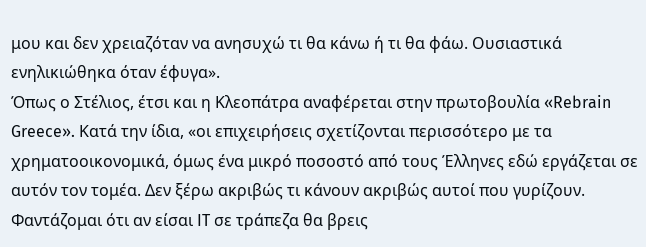μου και δεν χρειαζόταν να ανησυχώ τι θα κάνω ή τι θα φάω. Ουσιαστικά ενηλικιώθηκα όταν έφυγα».
Όπως ο Στέλιος, έτσι και η Κλεοπάτρα αναφέρεται στην πρωτοβουλία «Rebrain Greece». Κατά την ίδια, «οι επιχειρήσεις σχετίζονται περισσότερο με τα χρηματοοικονομικά, όμως ένα μικρό ποσοστό από τους Έλληνες εδώ εργάζεται σε αυτόν τον τομέα. Δεν ξέρω ακριβώς τι κάνουν ακριβώς αυτοί που γυρίζουν. Φαντάζομαι ότι αν είσαι IT σε τράπεζα θα βρεις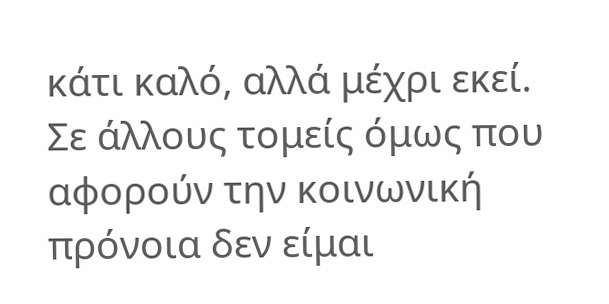κάτι καλό, αλλά μέχρι εκεί.
Σε άλλους τομείς όμως που αφορούν την κοινωνική πρόνοια δεν είμαι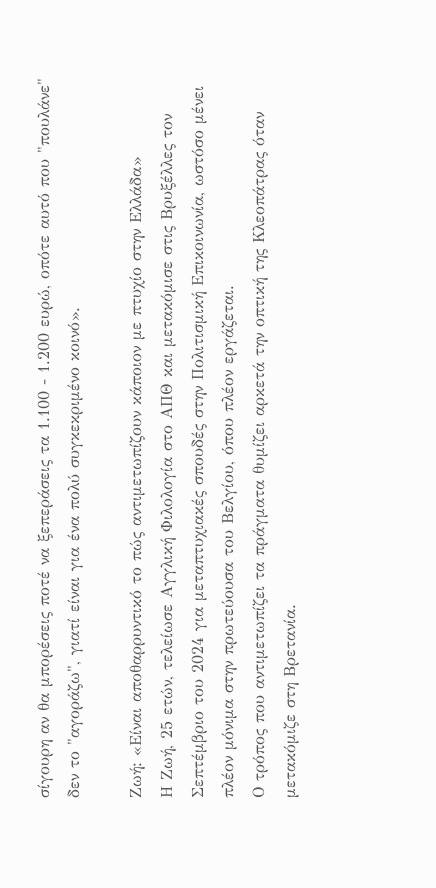σίγουρη αν θα μπορέσεις ποτέ να ξεπεράσεις τα 1.100 - 1.200 ευρώ, οπότε αυτό που "πουλάνε" δεν το "αγοράζω", γιατί είναι για ένα πολύ συγκεκριμένο κοινό».

Ζωή: «Είναι αποθαρρυντικό το πώς αντιμετωπίζουν κάποιον με πτυχίο στην Ελλάδα»
Η Ζωή, 25 ετών, τελείωσε Αγγλική Φιλολογία στο ΑΠΘ και μετακόμισε στις Βρυξέλλες τον Σεπτέμβριο του 2024 για μεταπτυχιακές σπουδές στην Πολιτισμική Επικοινωνία, ωστόσο μένει πλέον μόνιμα στην πρωτεύουσα του Βελγίου, όπου πλέον εργάζεται.
Ο τρόπος που αντιμετωπίζει τα πράγματα θυμίζει αρκετά την οπτική της Κλεοπάτρας όταν μετακόμιζε στη Βρετανία.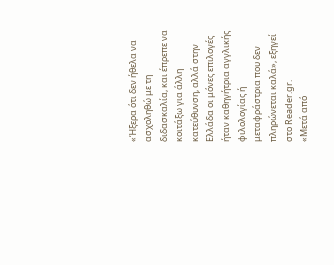«Ήξερα ότι δεν ήθελα να ασχοληθώ με τη διδασκαλία, και έπρεπε να κοιτάξω για άλλη κατεύθυνση, αλλά στην Ελλάδα οι μόνες επιλογές ήταν καθηγήτρια αγγλικής φιλολογίας ή μεταφράστρια που δεν πληρώνεται καλά», εξηγεί στο Reader.gr.
«Μετά από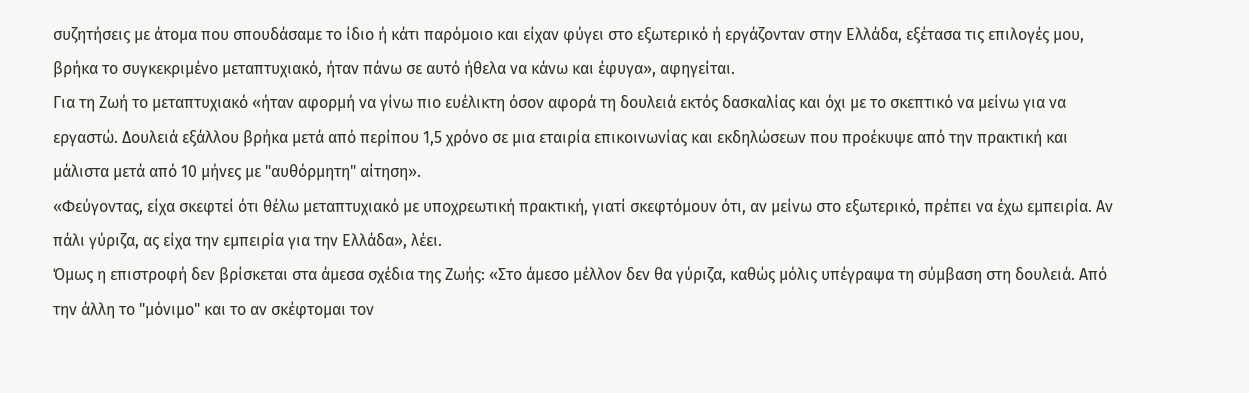συζητήσεις με άτομα που σπουδάσαμε το ίδιο ή κάτι παρόμοιο και είχαν φύγει στο εξωτερικό ή εργάζονταν στην Ελλάδα, εξέτασα τις επιλογές μου, βρήκα το συγκεκριμένο μεταπτυχιακό, ήταν πάνω σε αυτό ήθελα να κάνω και έφυγα», αφηγείται.
Για τη Ζωή το μεταπτυχιακό «ήταν αφορμή να γίνω πιο ευέλικτη όσον αφορά τη δουλειά εκτός δασκαλίας και όχι με το σκεπτικό να μείνω για να εργαστώ. Δουλειά εξάλλου βρήκα μετά από περίπου 1,5 χρόνο σε μια εταιρία επικοινωνίας και εκδηλώσεων που προέκυψε από την πρακτική και μάλιστα μετά από 10 μήνες με "αυθόρμητη" αίτηση».
«Φεύγοντας, είχα σκεφτεί ότι θέλω μεταπτυχιακό με υποχρεωτική πρακτική, γιατί σκεφτόμουν ότι, αν μείνω στο εξωτερικό, πρέπει να έχω εμπειρία. Αν πάλι γύριζα, ας είχα την εμπειρία για την Ελλάδα», λέει.
Όμως η επιστροφή δεν βρίσκεται στα άμεσα σχέδια της Ζωής: «Στο άμεσο μέλλον δεν θα γύριζα, καθώς μόλις υπέγραψα τη σύμβαση στη δουλειά. Από την άλλη το "μόνιμο" και το αν σκέφτομαι τον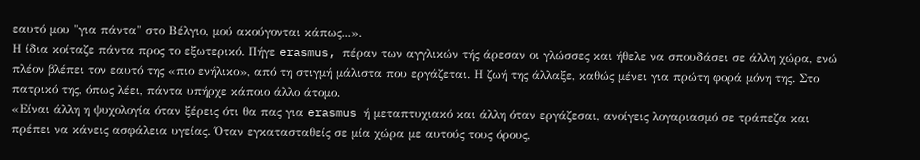εαυτό μου "για πάντα" στο Βέλγιο, μού ακούγονται κάπως...».
Η ίδια κοίταζε πάντα προς το εξωτερικό. Πήγε erasmus, πέραν των αγγλικών τής άρεσαν οι γλώσσες και ήθελε να σπουδάσει σε άλλη χώρα, ενώ πλέον βλέπει τον εαυτό της «πιο ενήλικο», από τη στιγμή μάλιστα που εργάζεται. Η ζωή της άλλαξε, καθώς μένει για πρώτη φορά μόνη της. Στο πατρικό της, όπως λέει, πάντα υπήρχε κάποιο άλλο άτομο.
«Είναι άλλη η ψυχολογία όταν ξέρεις ότι θα πας για erasmus ή μεταπτυχιακό και άλλη όταν εργάζεσαι, ανοίγεις λογαριασμό σε τράπεζα και πρέπει να κάνεις ασφάλεια υγείας. Όταν εγκατασταθείς σε μία χώρα με αυτούς τους όρους,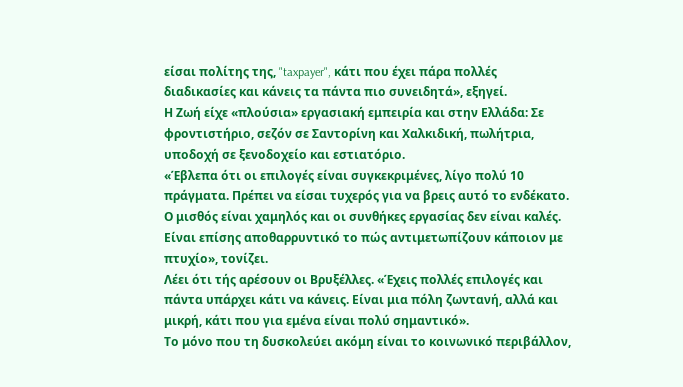είσαι πολίτης της, "taxpayer", κάτι που έχει πάρα πολλές διαδικασίες και κάνεις τα πάντα πιο συνειδητά», εξηγεί.
Η Ζωή είχε «πλούσια» εργασιακή εμπειρία και στην Ελλάδα: Σε φροντιστήριο, σεζόν σε Σαντορίνη και Χαλκιδική, πωλήτρια, υποδοχή σε ξενοδοχείο και εστιατόριο.
«Έβλεπα ότι οι επιλογές είναι συγκεκριμένες, λίγο πολύ 10 πράγματα. Πρέπει να είσαι τυχερός για να βρεις αυτό το ενδέκατο. Ο μισθός είναι χαμηλός και οι συνθήκες εργασίας δεν είναι καλές. Είναι επίσης αποθαρρυντικό το πώς αντιμετωπίζουν κάποιον με πτυχίο», τονίζει.
Λέει ότι τής αρέσουν οι Βρυξέλλες. «Έχεις πολλές επιλογές και πάντα υπάρχει κάτι να κάνεις. Είναι μια πόλη ζωντανή, αλλά και μικρή, κάτι που για εμένα είναι πολύ σημαντικό».
Το μόνο που τη δυσκολεύει ακόμη είναι το κοινωνικό περιβάλλον,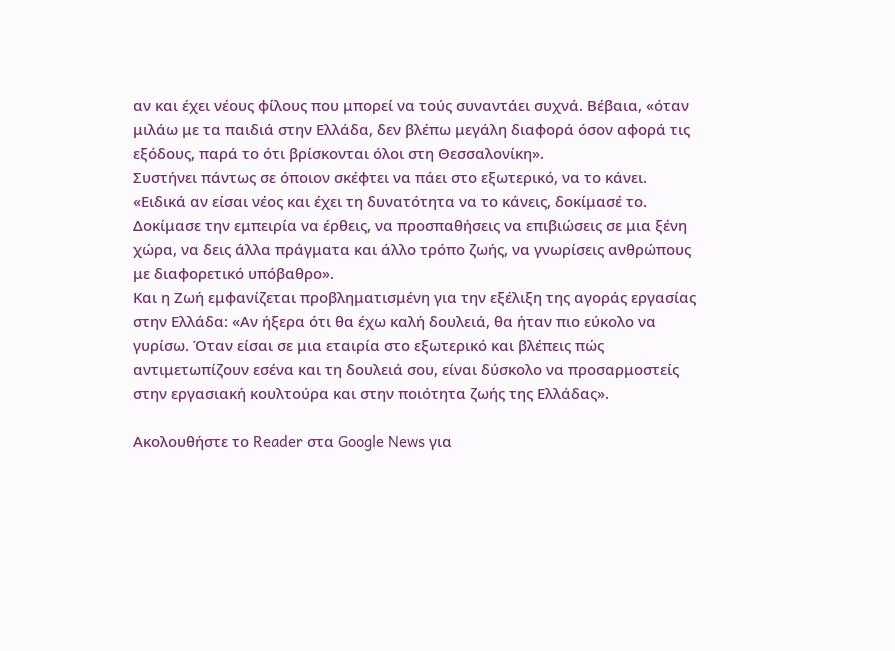αν και έχει νέους φίλους που μπορεί να τούς συναντάει συχνά. Βέβαια, «όταν μιλάω με τα παιδιά στην Ελλάδα, δεν βλέπω μεγάλη διαφορά όσον αφορά τις εξόδους, παρά το ότι βρίσκονται όλοι στη Θεσσαλονίκη».
Συστήνει πάντως σε όποιον σκέφτει να πάει στο εξωτερικό, να το κάνει. «Ειδικά αν είσαι νέος και έχει τη δυνατότητα να το κάνεις, δοκίμασέ το. Δοκίμασε την εμπειρία να έρθεις, να προσπαθήσεις να επιβιώσεις σε μια ξένη χώρα, να δεις άλλα πράγματα και άλλο τρόπο ζωής, να γνωρίσεις ανθρώπους με διαφορετικό υπόβαθρο».
Και η Ζωή εμφανίζεται προβληματισμένη για την εξέλιξη της αγοράς εργασίας στην Ελλάδα: «Αν ήξερα ότι θα έχω καλή δουλειά, θα ήταν πιο εύκολο να γυρίσω. Όταν είσαι σε μια εταιρία στο εξωτερικό και βλέπεις πώς αντιμετωπίζουν εσένα και τη δουλειά σου, είναι δύσκολο να προσαρμοστείς στην εργασιακή κουλτούρα και στην ποιότητα ζωής της Ελλάδας».

Ακολουθήστε το Reader στα Google News για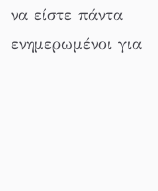να είστε πάντα ενημερωμένοι για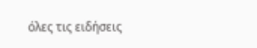όλες τις ειδήσεις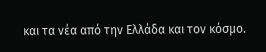και τα νέα από την Ελλάδα και τον κόσμο.